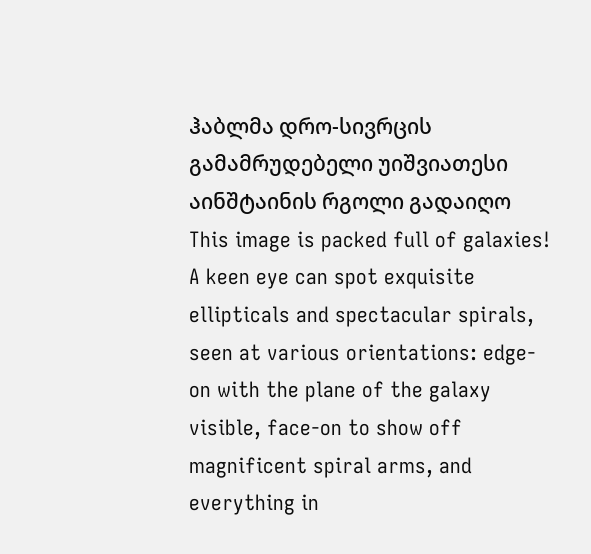ჰაბლმა დრო-სივრცის გამამრუდებელი უიშვიათესი აინშტაინის რგოლი გადაიღო
This image is packed full of galaxies! A keen eye can spot exquisite ellipticals and spectacular spirals, seen at various orientations: edge-on with the plane of the galaxy visible, face-on to show off magnificent spiral arms, and everything in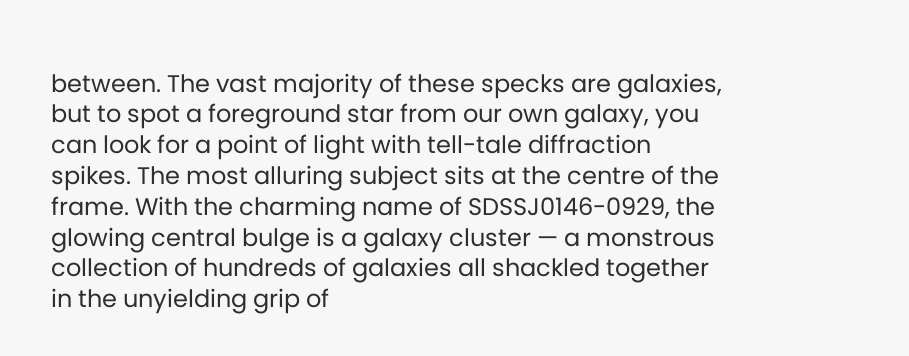between. The vast majority of these specks are galaxies, but to spot a foreground star from our own galaxy, you can look for a point of light with tell-tale diffraction spikes. The most alluring subject sits at the centre of the frame. With the charming name of SDSSJ0146-0929, the glowing central bulge is a galaxy cluster — a monstrous collection of hundreds of galaxies all shackled together in the unyielding grip of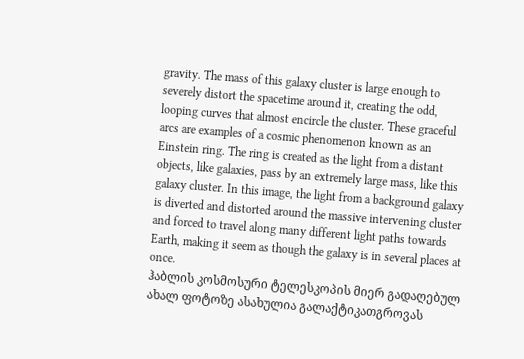gravity. The mass of this galaxy cluster is large enough to severely distort the spacetime around it, creating the odd, looping curves that almost encircle the cluster. These graceful arcs are examples of a cosmic phenomenon known as an Einstein ring. The ring is created as the light from a distant objects, like galaxies, pass by an extremely large mass, like this galaxy cluster. In this image, the light from a background galaxy is diverted and distorted around the massive intervening cluster and forced to travel along many different light paths towards Earth, making it seem as though the galaxy is in several places at once.
ჰაბლის კოსმოსური ტელესკოპის მიერ გადაღებულ ახალ ფოტოზე ასახულია გალაქტიკათგროვას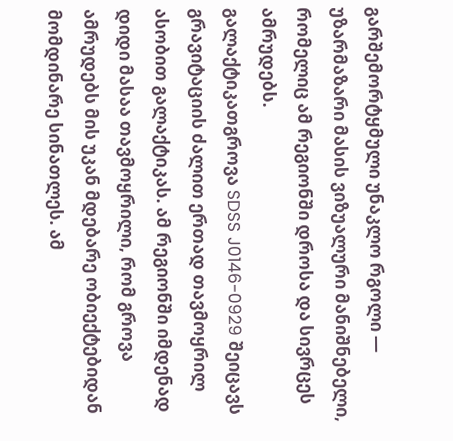გარშემორტყმული უნაკლო რგოლი — უზარმაზარი მასის ვიზუალური მანიშნებელი, რომელიც ამ რეგიონში დროსა და სივრცეს ამრუდებს.
გალაქტიკათგროვა SDSS J0146-0929 შეიცავს გრავიტაციის ძალით ერთად თავმოყრილ ასობით გალაქტიკას. ამ რეგიონში იმდენად დიდი მასაა თავმოყრილი, რომ გროვა ამრუდებს მის უკან მდებარე ობიექტებიდან მომდინარე სინათლეს. ამ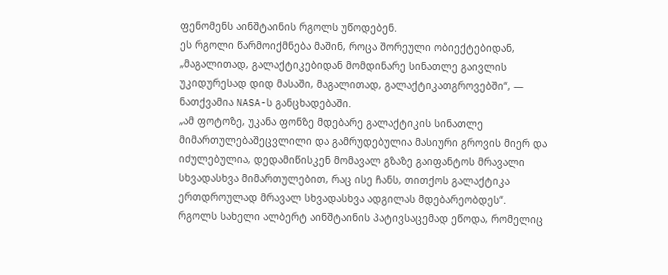ფენომენს აინშტაინის რგოლს უწოდებენ.
ეს რგოლი წარმოიქმნება მაშინ, როცა შორეული ობიექტებიდან, „მაგალითად, გალაქტიკებიდან მომდინარე სინათლე გაივლის უკიდურესად დიდ მასაში, მაგალითად, გალაქტიკათგროვებში“, — ნათქვამია NASA-ს განცხადებაში.
„ამ ფოტოზე, უკანა ფონზე მდებარე გალაქტიკის სინათლე მიმართულებაშეცვლილი და გამრუდებულია მასიური გროვის მიერ და იძულებულია, დედამიწისკენ მომავალ გზაზე გაიფანტოს მრავალი სხვადასხვა მიმართულებით, რაც ისე ჩანს, თითქოს გალაქტიკა ერთდროულად მრავალ სხვადასხვა ადგილას მდებარეობდეს“.
რგოლს სახელი ალბერტ აინშტაინის პატივსაცემად ეწოდა, რომელიც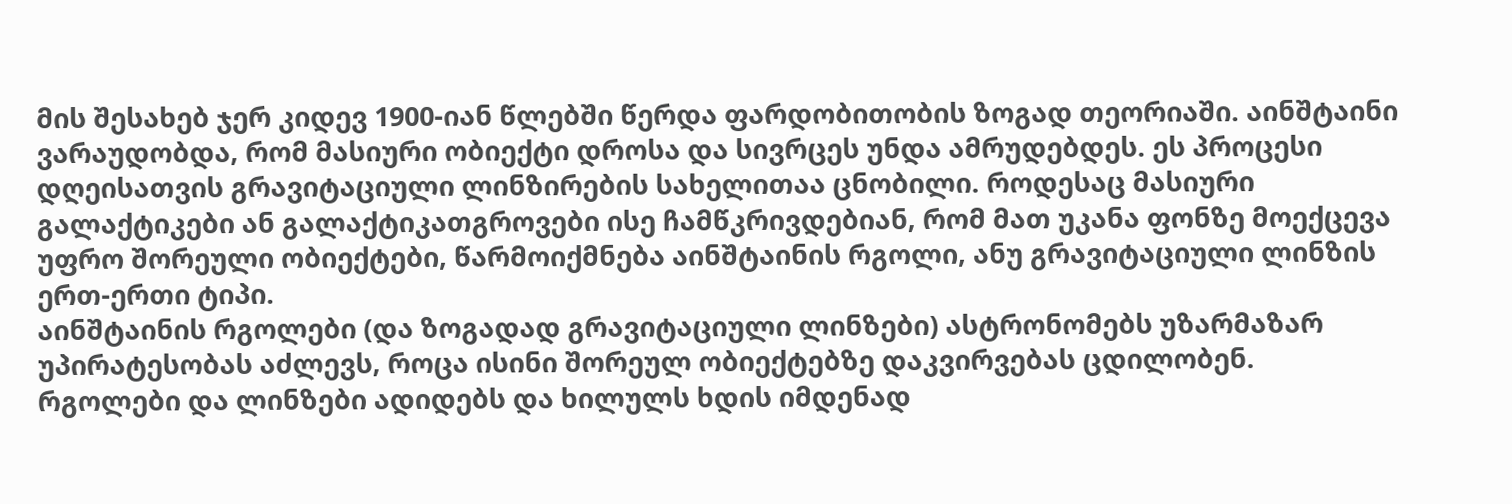მის შესახებ ჯერ კიდევ 1900-იან წლებში წერდა ფარდობითობის ზოგად თეორიაში. აინშტაინი ვარაუდობდა, რომ მასიური ობიექტი დროსა და სივრცეს უნდა ამრუდებდეს. ეს პროცესი დღეისათვის გრავიტაციული ლინზირების სახელითაა ცნობილი. როდესაც მასიური გალაქტიკები ან გალაქტიკათგროვები ისე ჩამწკრივდებიან, რომ მათ უკანა ფონზე მოექცევა უფრო შორეული ობიექტები, წარმოიქმნება აინშტაინის რგოლი, ანუ გრავიტაციული ლინზის ერთ-ერთი ტიპი.
აინშტაინის რგოლები (და ზოგადად გრავიტაციული ლინზები) ასტრონომებს უზარმაზარ უპირატესობას აძლევს, როცა ისინი შორეულ ობიექტებზე დაკვირვებას ცდილობენ. რგოლები და ლინზები ადიდებს და ხილულს ხდის იმდენად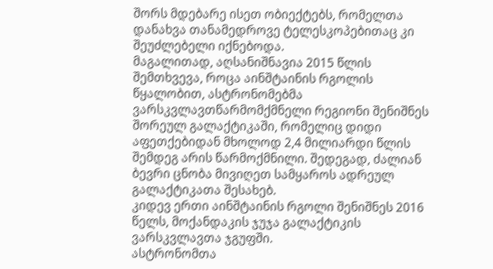შორს მდებარე ისეთ ობიექტებს, რომელთა დანახვა თანამედროვე ტელესკოპებითაც კი შეუძლებელი იქნებოდა.
მაგალითად, აღსანიშნავია 2015 წლის შემთხვევა, როცა აინშტაინის რგოლის წყალობით, ასტრონომებმა ვარსკვლავთწარმომქმნელი რეგიონი შენიშნეს შორეულ გალაქტიკაში, რომელიც დიდი აფეთქებიდან მხოლოდ 2,4 მილიარდი წლის შემდეგ არის წარმოქმნილი. შედეგად, ძალიან ბევრი ცნობა მივიღეთ სამყაროს ადრეულ გალაქტიკათა შესახებ.
კიდევ ერთი აინშტაინის რგოლი შენიშნეს 2016 წელს, მოქანდაკის ჯუჯა გალაქტიკის ვარსკვლავთა ჯგუფში.
ასტრონომთა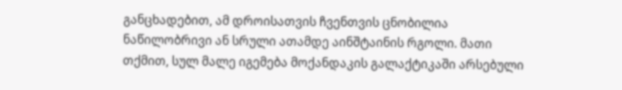განცხადებით, ამ დროისათვის ჩვენთვის ცნობილია ნაწილობრივი ან სრული ათამდე აინშტაინის რგოლი. მათი თქმით, სულ მალე იგემება მოქანდაკის გალაქტიკაში არსებული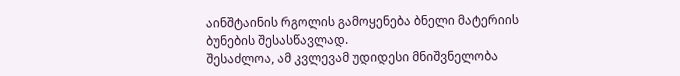აინშტაინის რგოლის გამოყენება ბნელი მატერიის ბუნების შესასწავლად.
შესაძლოა, ამ კვლევამ უდიდესი მნიშვნელობა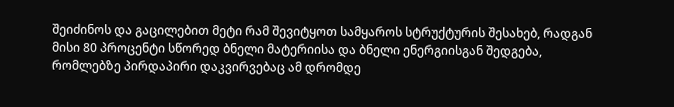შეიძინოს და გაცილებით მეტი რამ შევიტყოთ სამყაროს სტრუქტურის შესახებ, რადგან მისი 80 პროცენტი სწორედ ბნელი მატერიისა და ბნელი ენერგიისგან შედგება, რომლებზე პირდაპირი დაკვირვებაც ამ დრომდე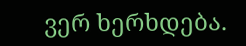ვერ ხერხდება.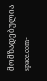მომზადებულია space.com-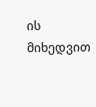ის მიხედვით